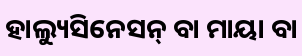ହାଲ୍ୟୁସିନେସନ୍ ବା ମାୟା ବା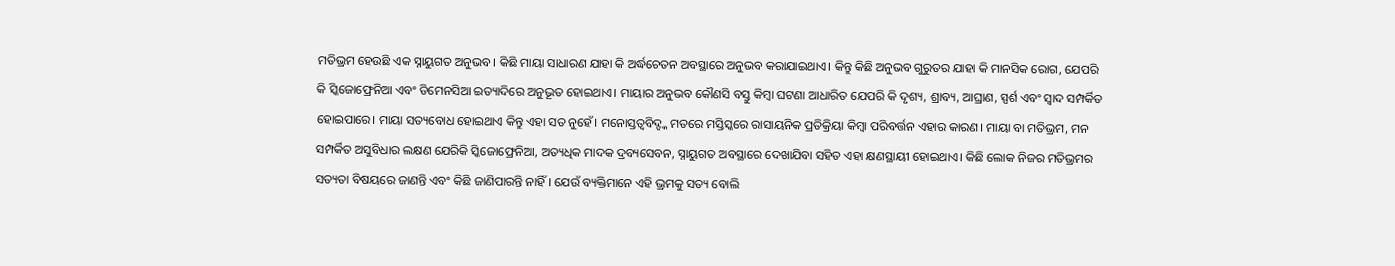ମତିଭ୍ରମ ହେଉଛି ଏକ ସ୍ନାୟୁଗତ ଅନୁଭବ। କିଛି ମାୟା ସାଧାରଣ ଯାହା କି ଅର୍ଦ୍ଧଚେତନ ଅବସ୍ଥାରେ ଅନୁଭବ କରାଯାଇଥାଏ। କିନ୍ତୁ କିଛି ଅନୁଭବ ଗୁରୁତର ଯାହା କି ମାନସିକ ରୋଗ, ଯେପରି କି ସ୍କିଜୋଫ୍ରେନିଆ ଏବଂ ଡିମେନସିଆ ଇତ୍ୟାଦିରେ ଅନୁଭୂତ ହୋଇଥାଏ। ମାୟାର ଅନୁଭବ କୌଣସି ବସ୍ତୁ କିମ୍ବା ଘଟଣା ଆଧାରିତ ଯେପରି କି ଦୃଶ୍ୟ, ଶ୍ରାବ୍ୟ, ଆଘ୍ରାଣ, ସ୍ପର୍ଶ ଏବଂ ସ୍ବାଦ ସମ୍ପର୍କିତ ହୋଇପାରେ। ମାୟା ସତ୍ୟବୋଧ ହୋଇଥାଏ କିନ୍ତୁ ଏହା ସତ ନୁହେଁ। ମନୋସ୍ତତ୍ୱବିଦ୍ଙ୍କ ମତରେ ମସ୍ତିସ୍କରେ ରାସାୟନିକ ପ୍ରତିକ୍ରିୟା କିମ୍ବା ପରିବର୍ତ୍ତନ ଏହାର କାରଣ। ମାୟା ବା ମତିଭ୍ରମ, ମନ ସମ୍ପର୍କିତ ଅସୁବିଧାର ଲକ୍ଷଣ ଯେରିକି ସ୍କିଜୋଫ୍ରେନିଆ, ଅତ୍ୟଧିକ ମାଦକ ଦ୍ରବ୍ୟସେବନ, ସ୍ନାୟୁଗତ ଅବସ୍ଥାରେ ଦେଖାଯିବା ସହିତ ଏହା କ୍ଷଣସ୍ଥାୟୀ ହୋଇଥାଏ। କିଛି ଲୋକ ନିଜର ମତିଭ୍ରମର ସତ୍ୟତା ବିଷୟରେ ଜାଣନ୍ତି ଏବଂ କିଛି ଜାଣିପାରନ୍ତି ନାହିଁ । ଯେଉଁ ବ୍ୟକ୍ତିମାନେ ଏହି ଭ୍ରମକୁ ସତ୍ୟ ବୋଲି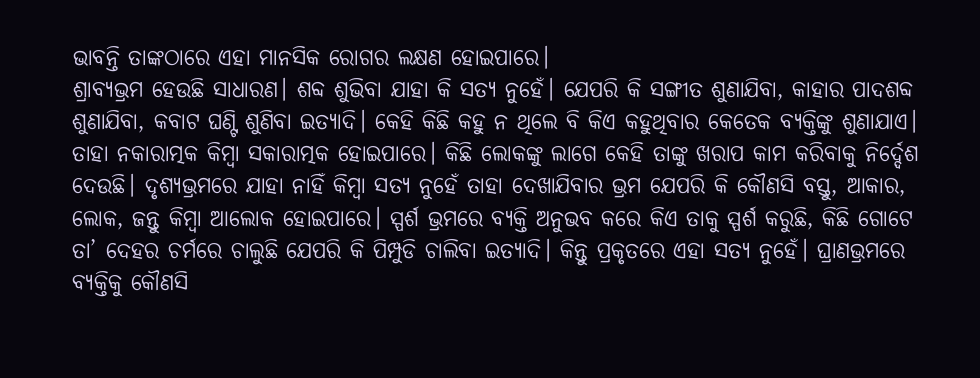ଭାବନ୍ତି ତାଙ୍କଠାରେ ଏହା ମାନସିକ ରୋଗର ଲକ୍ଷଣ ହୋଇପାରେ।
ଶ୍ରାବ୍ୟଭ୍ରମ ହେଉଛି ସାଧାରଣ। ଶବ୍ଦ ଶୁଭିବା ଯାହା କି ସତ୍ୟ ନୁହେଁ। ଯେପରି କି ସଙ୍ଗୀତ ଶୁଣାଯିବା, କାହାର ପାଦଶବ୍ଦ ଶୁଣାଯିବା, କବାଟ ଘଣ୍ଟି ଶୁଣିବା ଇତ୍ୟାଦି। କେହି କିଛି କହୁ ନ ଥିଲେ ବି କିଏ କହୁଥିବାର କେତେକ ବ୍ୟକ୍ତିଙ୍କୁ ଶୁଣାଯାଏ। ତାହା ନକାରାତ୍ମକ କିମ୍ବା ସକାରାତ୍ମକ ହୋଇପାରେ। କିଛି ଲୋକଙ୍କୁ ଲାଗେ କେହି ତାଙ୍କୁ ଖରାପ କାମ କରିବାକୁ ନିର୍ଦ୍ଦେଶ ଦେଉଛି। ଦୃଶ୍ୟଭ୍ରମରେ ଯାହା ନାହିଁ କିମ୍ବା ସତ୍ୟ ନୁହେଁ ତାହା ଦେଖାଯିବାର ଭ୍ରମ ଯେପରି କି କୌଣସି ବସ୍ତୁ, ଆକାର, ଲୋକ, ଜନ୍ତୁ କିମ୍ବା ଆଲୋକ ହୋଇପାରେ। ସ୍ପର୍ଶ ଭ୍ରମରେ ବ୍ୟକ୍ତି ଅନୁଭବ କରେ କିଏ ତାକୁ ସ୍ପର୍ଶ କରୁଛି, କିଛି ଗୋଟେ ତା’ ଦେହର ଚର୍ମରେ ଚାଲୁଛି ଯେପରି କି ପିମ୍ପୁଡି ଚାଲିବା ଇତ୍ୟାଦି। କିନ୍ତୁ ପ୍ରକୃତରେ ଏହା ସତ୍ୟ ନୁହେଁ। ଘ୍ରାଣଭ୍ରମରେ ବ୍ୟକ୍ତିକୁ କୌଣସି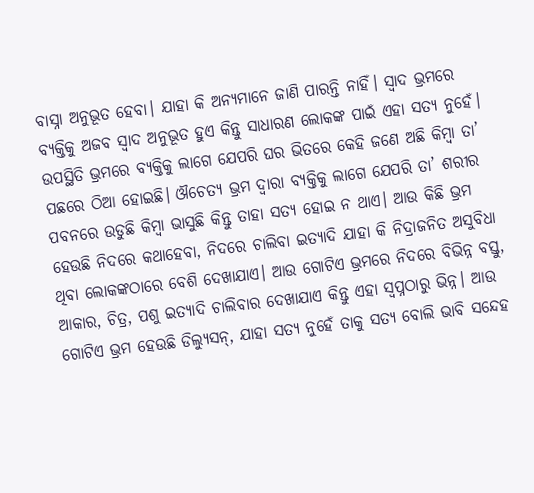ବାସ୍ନା ଅନୁଭୂତ ହେବା। ଯାହା କି ଅନ୍ୟମାନେ ଜାଣି ପାରନ୍ତି ନାହିଁ। ସ୍ବାଦ ଭ୍ରମରେ ବ୍ୟକ୍ତିକୁ ଅଜବ ସ୍ବାଦ ଅନୁଭୂତ ହୁଏ କିନ୍ତୁ ସାଧାରଣ ଲୋକଙ୍କ ପାଇଁ ଏହା ସତ୍ୟ ନୁହେଁ।
ଉପସ୍ଥିତି ଭ୍ରମରେ ବ୍ୟକ୍ତିକୁ ଲାଗେ ଯେପରି ଘର ଭିତରେ କେହି ଜଣେ ଅଛି କିମ୍ବା ତା’ ପଛରେ ଠିଆ ହୋଇଛି। ଔଚେତ୍ୟ ଭ୍ରମ ଦ୍ୱାରା ବ୍ୟକ୍ତିକୁ ଲାଗେ ଯେପରି ତା’ ଶରୀର ପବନରେ ଉଡୁଛି କିମ୍ବା ଭାସୁଛି କିନ୍ତୁ ତାହା ସତ୍ୟ ହୋଇ ନ ଥାଏ। ଆଉ କିଛି ଭ୍ରମ ହେଉଛି ନିଦରେ କଥାହେବା, ନିଦରେ ଚାଲିବା ଇତ୍ୟାଦି ଯାହା କି ନିଦ୍ରାଜନିତ ଅସୁବିଧା ଥିବା ଲୋକଙ୍କଠାରେ ବେଶି ଦେଖାଯାଏ। ଆଉ ଗୋଟିଏ ଭ୍ରମରେ ନିଦରେ ବିଭିନ୍ନ ବସ୍ତୁ, ଆକାର, ଚିତ୍ର, ପଶୁ ଇତ୍ୟାଦି ଚାଲିବାର ଦେଖାଯାଏ କିନ୍ତୁ ଏହା ସ୍ବପ୍ନଠାରୁ ଭିନ୍ନ। ଆଉ ଗୋଟିଏ ଭ୍ରମ ହେଉଛି ଡିଲ୍ୟୁସନ୍, ଯାହା ସତ୍ୟ ନୁହେଁ ତାକୁ ସତ୍ୟ ବୋଲି ଭାବି ସନ୍ଦେହ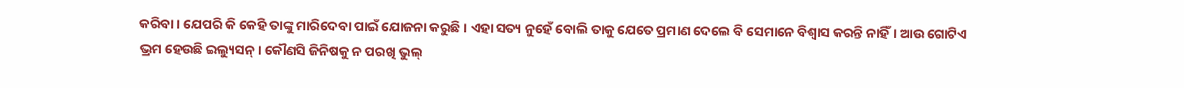କରିବା। ଯେପରି କି କେହି ତାଙ୍କୁ ମାରିଦେବା ପାଇଁ ଯୋଜନା କରୁଛି। ଏହା ସତ୍ୟ ନୁହେଁ ବୋଲି ତାକୁ ଯେତେ ପ୍ରମାଣ ଦେଲେ ବି ସେମାନେ ବିଶ୍ୱାସ କରନ୍ତି ନାହିଁ। ଆଉ ଗୋଟିଏ ଭ୍ରମ ହେଉଛି ଇଲ୍ୟୁସନ୍। କୌଣସି ଜିନିଷକୁ ନ ପରଖି ଭୁଲ୍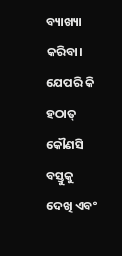ବ୍ୟାଖ୍ୟା କରିବା। ଯେପରି କି ହଠାତ୍ କୌଣସି ବସ୍ତୁକୁ ଦେଖି ଏବଂ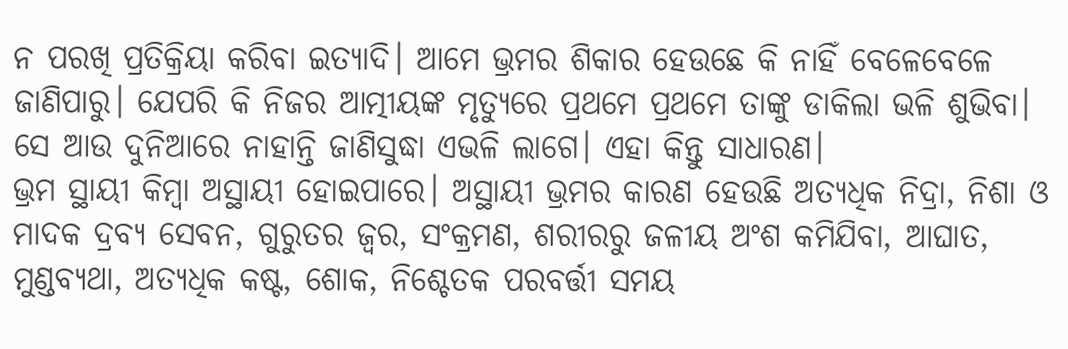ନ ପରଖି ପ୍ରତିକ୍ରିୟା କରିବା ଇତ୍ୟାଦି। ଆମେ ଭ୍ରମର ଶିକାର ହେଉଛେ କି ନାହିଁ ବେଳେବେଳେ ଜାଣିପାରୁ। ଯେପରି କି ନିଜର ଆତ୍ମୀୟଙ୍କ ମୃତ୍ୟୁରେ ପ୍ରଥମେ ପ୍ରଥମେ ତାଙ୍କୁ ଡାକିଲା ଭଳି ଶୁଭିବା। ସେ ଆଉ ଦୁନିଆରେ ନାହାନ୍ତି ଜାଣିସୁଦ୍ଧା ଏଭଳି ଲାଗେ। ଏହା କିନ୍ତୁ ସାଧାରଣ।
ଭ୍ରମ ସ୍ଥାୟୀ କିମ୍ବା ଅସ୍ଥାୟୀ ହୋଇପାରେ। ଅସ୍ଥାୟୀ ଭ୍ରମର କାରଣ ହେଉଛି ଅତ୍ୟଧିକ ନିଦ୍ରା, ନିଶା ଓ ମାଦକ ଦ୍ରବ୍ୟ ସେବନ, ଗୁରୁତର ଜ୍ୱର, ସଂକ୍ରମଣ, ଶରୀରରୁ ଜଳୀୟ ଅଂଶ କମିଯିବା, ଆଘାତ, ମୁଣ୍ଡବ୍ୟଥା, ଅତ୍ୟଧିକ କଷ୍ଟ, ଶୋକ, ନିଶ୍ଚେତକ ପରବର୍ତ୍ତୀ ସମୟ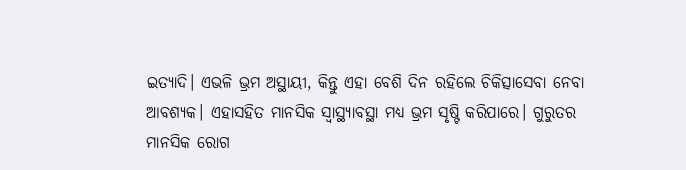ଇତ୍ୟାଦି। ଏଭଳି ଭ୍ରମ ଅସ୍ଥାୟୀ, କିନ୍ତୁ ଏହା ବେଶି ଦିନ ରହିଲେ ଚିକିତ୍ସାସେବା ନେବା ଆବଶ୍ୟକ। ଏହାସହିତ ମାନସିକ ସ୍ବାସ୍ଥ୍ୟାବସ୍ଥା ମଧ୍ୟ ଭ୍ରମ ସୃଷ୍ଟି କରିପାରେ। ଗୁରୁତର ମାନସିକ ରୋଗ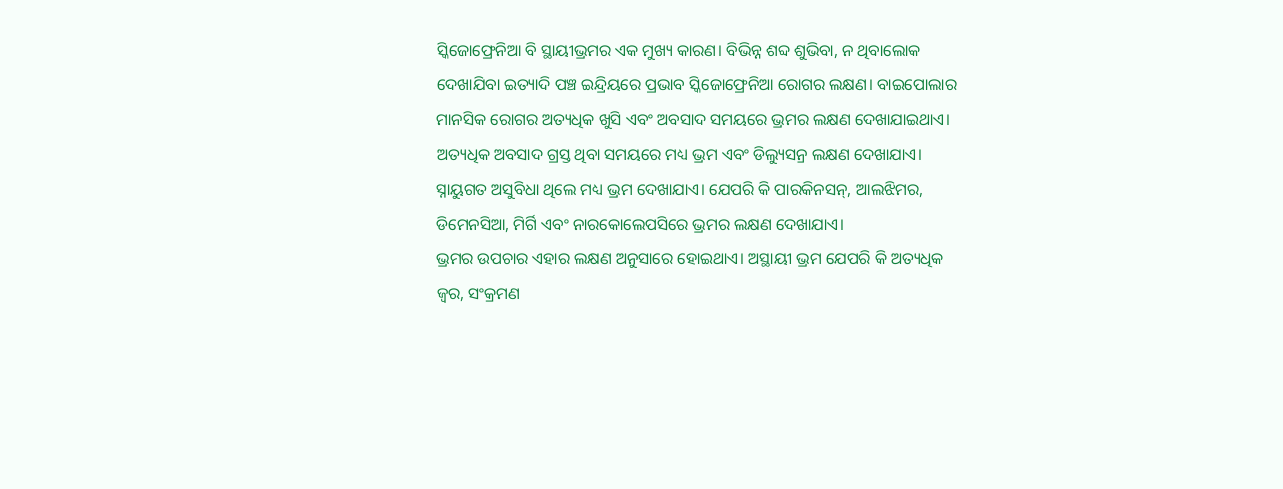ସ୍କିଜୋଫ୍ରେନିଆ ବି ସ୍ଥାୟୀଭ୍ରମର ଏକ ମୁଖ୍ୟ କାରଣ। ବିଭିନ୍ନ ଶବ୍ଦ ଶୁଭିବା, ନ ଥିବାଲୋକ ଦେଖାଯିବା ଇତ୍ୟାଦି ପଞ୍ଚ ଇନ୍ଦ୍ରିୟରେ ପ୍ରଭାବ ସ୍କିଜୋଫ୍ରେନିଆ ରୋଗର ଲକ୍ଷଣ। ବାଇପୋଲାର ମାନସିକ ରୋଗର ଅତ୍ୟଧିକ ଖୁସି ଏବଂ ଅବସାଦ ସମୟରେ ଭ୍ରମର ଲକ୍ଷଣ ଦେଖାଯାଇଥାଏ। ଅତ୍ୟଧିକ ଅବସାଦ ଗ୍ରସ୍ତ ଥିବା ସମୟରେ ମଧ୍ୟ ଭ୍ରମ ଏବଂ ଡିଲ୍ୟୁସନ୍ର ଲକ୍ଷଣ ଦେଖାଯାଏ। ସ୍ନାୟୁଗତ ଅସୁବିଧା ଥିଲେ ମଧ୍ୟ ଭ୍ରମ ଦେଖାଯାଏ। ଯେପରି କି ପାରକିନସନ୍, ଆଲଝିମର, ଡିମେନସିଆ, ମିର୍ଗି ଏବଂ ନାରକୋଲେପସିରେ ଭ୍ରମର ଲକ୍ଷଣ ଦେଖାଯାଏ।
ଭ୍ରମର ଉପଚାର ଏହାର ଲକ୍ଷଣ ଅନୁସାରେ ହୋଇଥାଏ। ଅସ୍ଥାୟୀ ଭ୍ରମ ଯେପରି କି ଅତ୍ୟଧିକ ଜ୍ୱର, ସଂକ୍ରମଣ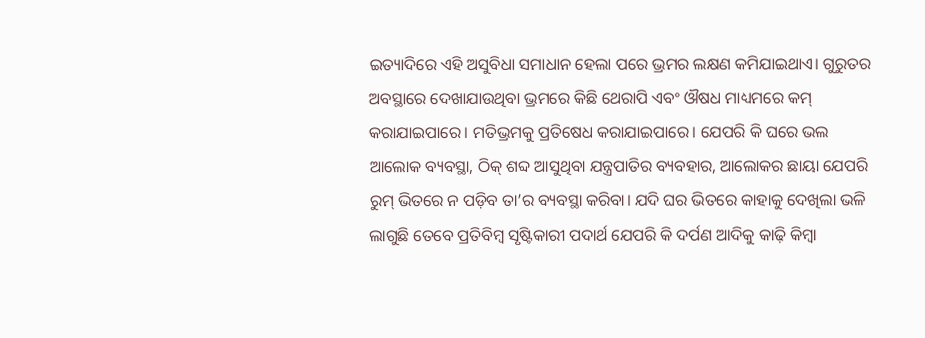ଇତ୍ୟାଦିରେ ଏହି ଅସୁବିଧା ସମାଧାନ ହେଲା ପରେ ଭ୍ରମର ଲକ୍ଷଣ କମିଯାଇଥାଏ। ଗୁରୁତର ଅବସ୍ଥାରେ ଦେଖାଯାଉଥିବା ଭ୍ରମରେ କିଛି ଥେରାପି ଏବଂ ଔଷଧ ମାଧ୍ୟମରେ କମ୍ କରାଯାଇପାରେ। ମତିଭ୍ରମକୁ ପ୍ରତିଷେଧ କରାଯାଇପାରେ। ଯେପରି କି ଘରେ ଭଲ ଆଲୋକ ବ୍ୟବସ୍ଥା, ଠିକ୍ ଶବ୍ଦ ଆସୁଥିବା ଯନ୍ତ୍ରପାତିର ବ୍ୟବହାର, ଆଲୋକର ଛାୟା ଯେପରି ରୁମ୍ ଭିତରେ ନ ପଡ଼ିବ ତା’ର ବ୍ୟବସ୍ଥା କରିବା। ଯଦି ଘର ଭିତରେ କାହାକୁ ଦେଖିଲା ଭଳି ଲାଗୁଛି ତେବେ ପ୍ରତିବିମ୍ବ ସୃଷ୍ଟିକାରୀ ପଦାର୍ଥ ଯେପରି କି ଦର୍ପଣ ଆଦିକୁ କାଢ଼ି କିମ୍ବା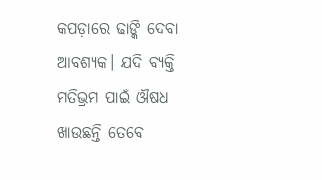କପଡ଼ାରେ ଢାଙ୍କି ଦେବା ଆବଶ୍ୟକ। ଯଦି ବ୍ୟକ୍ତି ମତିଭ୍ରମ ପାଇଁ ଔଷଧ ଖାଉଛନ୍ତି ତେବେ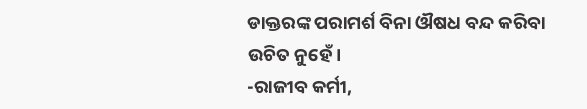ଡାକ୍ତରଙ୍କ ପରାମର୍ଶ ବିନା ଔଷଧ ବନ୍ଦ କରିବା ଉଚିତ ନୁହେଁ।
-ରାଜୀବ କର୍ମୀ,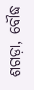ଶଗଡ଼ା, ବୌଦ୍ଧ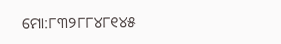ମୋ:୮୩୨୮୮୪୮୧୪୫